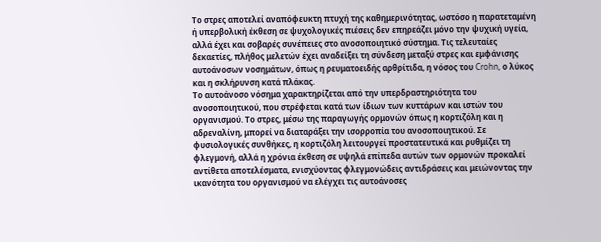Το στρες αποτελεί αναπόφευκτη πτυχή της καθημερινότητας, ωστόσο η παρατεταμένη ή υπερβολική έκθεση σε ψυχολογικές πιέσεις δεν επηρεάζει μόνο την ψυχική υγεία, αλλά έχει και σοβαρές συνέπειες στο ανοσοποιητικό σύστημα. Τις τελευταίες δεκαετίες, πλήθος μελετών έχει αναδείξει τη σύνδεση μεταξύ στρες και εμφάνισης αυτοάνοσων νοσημάτων, όπως η ρευματοειδής αρθρίτιδα, η νόσος του Crohn, ο λύκος και η σκλήρυνση κατά πλάκας.
Το αυτοάνοσο νόσημα χαρακτηρίζεται από την υπερδραστηριότητα του ανοσοποιητικού, που στρέφεται κατά των ίδιων των κυττάρων και ιστών του οργανισμού. Το στρες, μέσω της παραγωγής ορμονών όπως η κορτιζόλη και η αδρεναλίνη, μπορεί να διαταράξει την ισορροπία του ανοσοποιητικού. Σε φυσιολογικές συνθήκες, η κορτιζόλη λειτουργεί προστατευτικά και ρυθμίζει τη φλεγμονή, αλλά η χρόνια έκθεση σε υψηλά επίπεδα αυτών των ορμονών προκαλεί αντίθετα αποτελέσματα, ενισχύοντας φλεγμονώδεις αντιδράσεις και μειώνοντας την ικανότητα του οργανισμού να ελέγχει τις αυτοάνοσες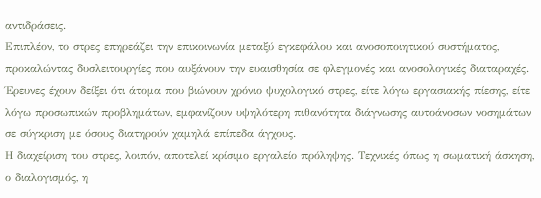αντιδράσεις.
Επιπλέον, το στρες επηρεάζει την επικοινωνία μεταξύ εγκεφάλου και ανοσοποιητικού συστήματος, προκαλώντας δυσλειτουργίες που αυξάνουν την ευαισθησία σε φλεγμονές και ανοσολογικές διαταραχές. Έρευνες έχουν δείξει ότι άτομα που βιώνουν χρόνιο ψυχολογικό στρες, είτε λόγω εργασιακής πίεσης, είτε λόγω προσωπικών προβλημάτων, εμφανίζουν υψηλότερη πιθανότητα διάγνωσης αυτοάνοσων νοσημάτων σε σύγκριση με όσους διατηρούν χαμηλά επίπεδα άγχους.
Η διαχείριση του στρες, λοιπόν, αποτελεί κρίσιμο εργαλείο πρόληψης. Τεχνικές όπως η σωματική άσκηση, ο διαλογισμός, η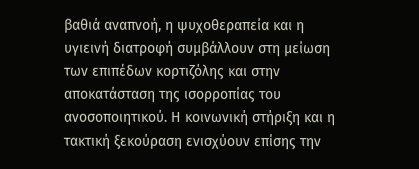βαθιά αναπνοή, η ψυχοθεραπεία και η υγιεινή διατροφή συμβάλλουν στη μείωση των επιπέδων κορτιζόλης και στην αποκατάσταση της ισορροπίας του ανοσοποιητικού. Η κοινωνική στήριξη και η τακτική ξεκούραση ενισχύουν επίσης την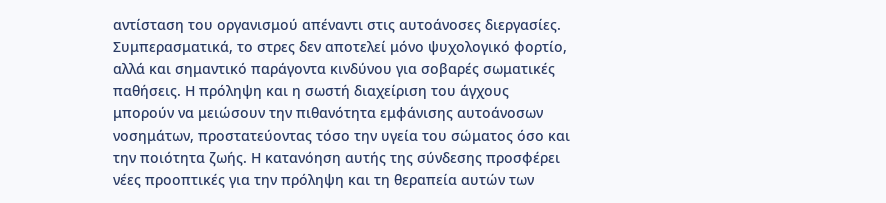αντίσταση του οργανισμού απέναντι στις αυτοάνοσες διεργασίες.
Συμπερασματικά, το στρες δεν αποτελεί μόνο ψυχολογικό φορτίο, αλλά και σημαντικό παράγοντα κινδύνου για σοβαρές σωματικές παθήσεις. Η πρόληψη και η σωστή διαχείριση του άγχους μπορούν να μειώσουν την πιθανότητα εμφάνισης αυτοάνοσων νοσημάτων, προστατεύοντας τόσο την υγεία του σώματος όσο και την ποιότητα ζωής. Η κατανόηση αυτής της σύνδεσης προσφέρει νέες προοπτικές για την πρόληψη και τη θεραπεία αυτών των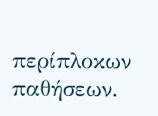περίπλοκων παθήσεων.